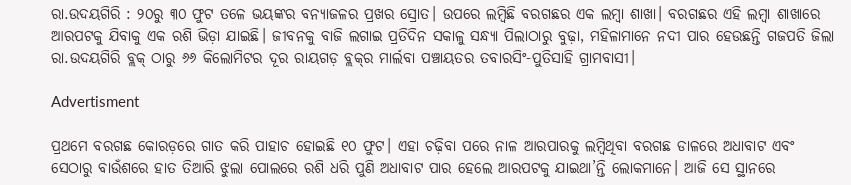ରା.ଉଦୟଗିରି : ୨୦ରୁ ୩୦ ଫୁଟ ତଳେ ଭୟଙ୍କର ବନ୍ୟାଜଳର ପ୍ରଖର ସ୍ରୋତ। ଉପରେ ଲମ୍ବିଛି ବରଗଛର ଏକ ଲମ୍ବା ଶାଖା। ବରଗଛର ଏହି ଲମ୍ବା ଶାଖାରେ ଆରପଟକୁ ଯିବାକୁ ଏକ ରଶି ଭିଡ଼ା ଯାଇଛି। ଜୀବନକୁ ବାଜି ଲଗାଇ ପ୍ରତିଦିନ ସକାଳୁ ସନ୍ଧ୍ୟା ପିଲାଠାରୁ ବୁଢ଼ା, ମହିଳାମାନେ ନଦୀ ପାର ହେଉଛନ୍ତି ଗଜପତି ଜିଲା ରା.ଉଦୟଗିରି ବ୍ଲକ୍‌ ଠାରୁ ୬୬ କିଲୋମିଟର ଦୂର ରାୟଗଡ଼ ବ୍ଲକ୍‌ର ମାର୍ଲବା ପଞ୍ଚାୟତର ତବାରସିଂ-ପୁତିସାହି ଗ୍ରାମବାସୀ।

Advertisment

ପ୍ରଥମେ ବରଗଛ କୋରଡ଼ରେ ଗାତ କରି ପାହାଚ ହୋଇଛି ୧୦ ଫୁଟ। ଏହା ଚଢ଼ିବା ପରେ ନାଳ ଆରପାରକୁ ଲମ୍ବିଥିବା ବରଗଛ ଡାଳରେ ଅଧାବାଟ ଏବଂ ସେଠାରୁ ବାଉଁଶରେ ହାତ ତିଆରି ଝୁଲା ପୋଲରେ ରଶି ଧରି ପୁଣି ଅଧାବାଟ ପାର ହେଲେ ଆରପଟକୁ ଯାଇଥା’ନ୍ତି ଲୋକମାନେ। ଆଜି ସେ ସ୍ଥାନରେ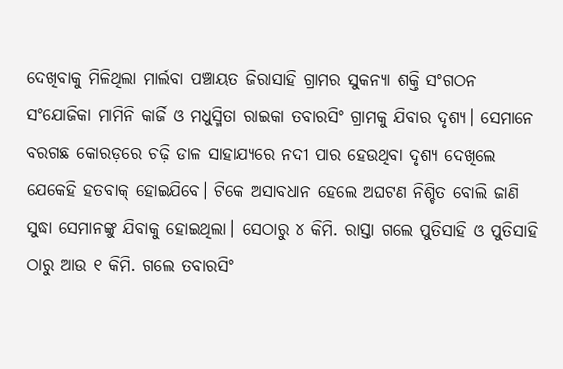ଦେଖିବାକୁ ମିଳିଥିଲା ମାର୍ଲବା ପଞ୍ଚାୟତ ଜିରାସାହି ଗ୍ରାମର ସୁକନ୍ୟା ଶକ୍ତି ସଂଗଠନ ସଂଯୋଜିକା ମାମିନି କାର୍ଜି ଓ ମଧୁସ୍ମିତା ରାଇକା ତବାରସିଂ ଗ୍ରାମକୁ ଯିବାର ଦୃଶ୍ୟ। ସେମାନେ ବରଗଛ କୋରଡ଼ରେ ଚଢ଼ି ଡାଳ ସାହାଯ୍ୟରେ ନଦୀ ପାର ହେଉଥିବା ଦୃଶ୍ୟ ଦେଖିଲେ ଯେକେହି ହତବାକ୍‌ ହୋଇଯିବେ। ଟିକେ ଅସାବଧାନ ହେଲେ ଅଘଟଣ ନିଶ୍ଚିତ ବୋଲି ଜାଣି ସୁଦ୍ଧା ସେମାନଙ୍କୁ ଯିବାକୁ ହୋଇଥିଲା। ସେଠାରୁ ୪ କିମି. ରାସ୍ତା ଗଲେ ପୁତିସାହି ଓ ପୁତିସାହି ଠାରୁ ଆଉ ୧ କିମି. ଗଲେ ତବାରସିଂ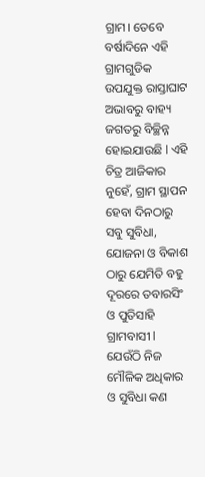ଗ୍ରାମ। ତେବେ ବର୍ଷାଦିନେ ଏହି ଗ୍ରାମଗୁଡିକ ଉପଯୁକ୍ତ ରାସ୍ତାଘାଟ ଅଭାବରୁ ବାହ୍ୟ ଜଗତରୁ ବିଚ୍ଛିନ୍ନ ହୋଇଯାଉଛି l ଏହି ଚିତ୍ର ଆଜିକାର ନୁହେଁ, ଗ୍ରାମ ସ୍ଥାପନ ହେବା ଦିନଠାରୁ ସବୁ ସୁବିଧା, ଯୋଜନା ଓ ବିକାଶ ଠାରୁ ଯେମିତି ବହୁ ଦୂରରେ ତବାରସିଂ ଓ ପୁତିସାହି ଗ୍ରାମବାସୀ l ଯେଉଁଠି ନିଜ ମୌଳିକ ଅଧିକାର ଓ ସୁବିଧା କଣ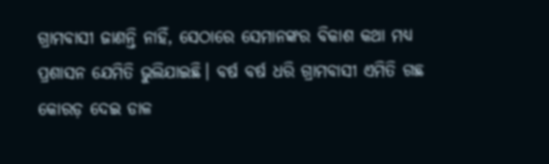ଗ୍ରାମବାସୀ ଜାଣନ୍ତି ନାହିଁ, ସେଠାରେ ସେମାନଙ୍କର ବିକାଶ କଥା ମଧ୍ୟ ପ୍ରଶାସନ ଯେମିତି ଭୁଲିଯାଇଛି। ବର୍ଷ ବର୍ଷ ଧରି ଗ୍ରାମବାସୀ ଏମିତି ଗଛ କୋରଡ଼ ଦେଇ ଡାଳ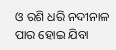ଓ ରଶି ଧରି ନଦୀନାଳ ପାର ହୋଇ ଯିବା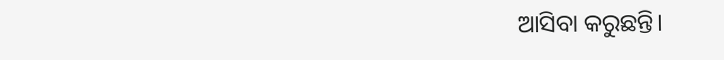ଆସିବା କରୁଛନ୍ତି।